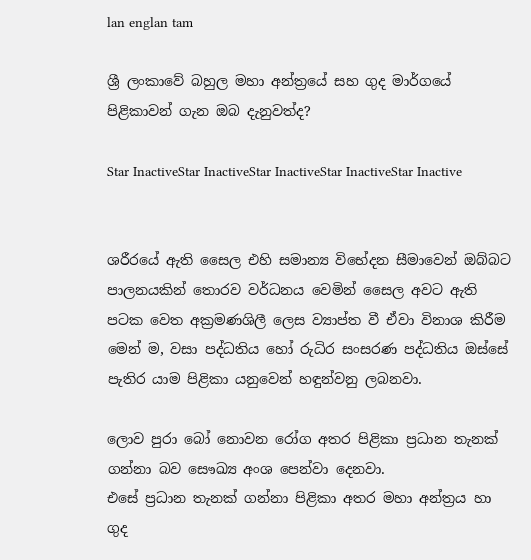lan englan tam

ශ්‍රී ලංකාවේ බහුල මහා අන්ත්‍රයේ සහ ගුද මාර්ගයේ පිළිකාවන් ගැන ඔබ දැනුවත්ද?

Star InactiveStar InactiveStar InactiveStar InactiveStar Inactive


ශරීරයේ ඇති සෛල එහි සමාන්‍ය විභේදන සීමාවෙන් ඔබ්බට පාලනයකින් තොරව වර්ධනය වෙමින් සෛල අවට ඇති පටක වෙත අක්‍රමණශිලී ලෙස ව්‍යාප්ත වී ඒවා විනාශ කිරීම මෙන් ම, වසා පද්ධතිය හෝ රුධිර සංසරණ පද්ධතිය ඔස්සේ පැතිර යාම පිළිකා යනුවෙන් හඳුන්වනු ලබනවා.

ලොව පුරා බෝ නොවන රෝග අතර පිළිකා ප්‍රධාන තැනක් ගන්නා බව සෞඛ්‍ය අංශ පෙන්වා දෙනවා.
එසේ ප්‍රධාන තැනක් ගන්නා පිළිකා අතර මහා අන්ත්‍රය හා ගුද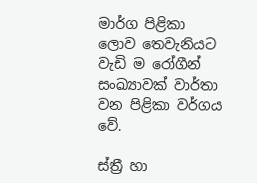මාර්ග පිළිකා ලොව තෙවැනියට වැඩි ම රෝගීන් සංඛ්‍යාවක් වාර්තා වන පිළිකා වර්ගය වේ.

ස්ත්‍රී හා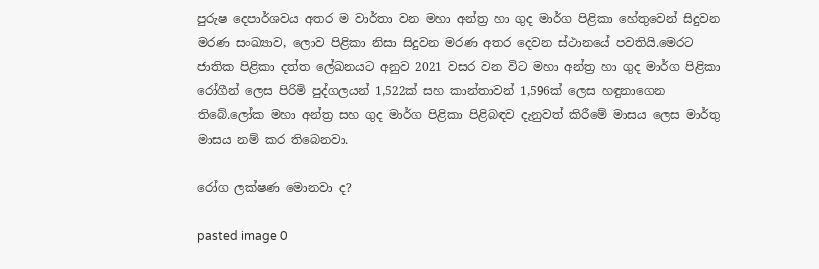පුරුෂ දෙපාර්ශවය අතර ම වාර්තා වන මහා අන්ත්‍ර හා ගුද මාර්ග පිළිකා හේතුවෙන් සිදුවන මරණ සංඛ්‍යාව, ලොව පිළිකා නිසා සිදුවන මරණ අතර දෙවන ස්ථානයේ පවතියි.මෙරට ජාතික පිළිකා දත්ත ලේඛනයට අනුව 2021 වසර වන විට මහා අන්ත්‍ර හා ගුද මාර්ග පිළිකා රෝගීන් ලෙස පිරිමි පුද්ගලයන් 1,522ක් සහ කාන්තාවන් 1,596ක් ලෙස හඳුනාගෙන තිබේ.ලෝක මහා අන්ත්‍ර සහ ගුද මාර්ග පිළිකා පිළිබඳව දැනුවත් කිරීමේ මාසය ලෙස මාර්තු මාසය නම් කර තිබෙනවා.

රෝග ලක්ෂණ මොනවා ද?

pasted image 0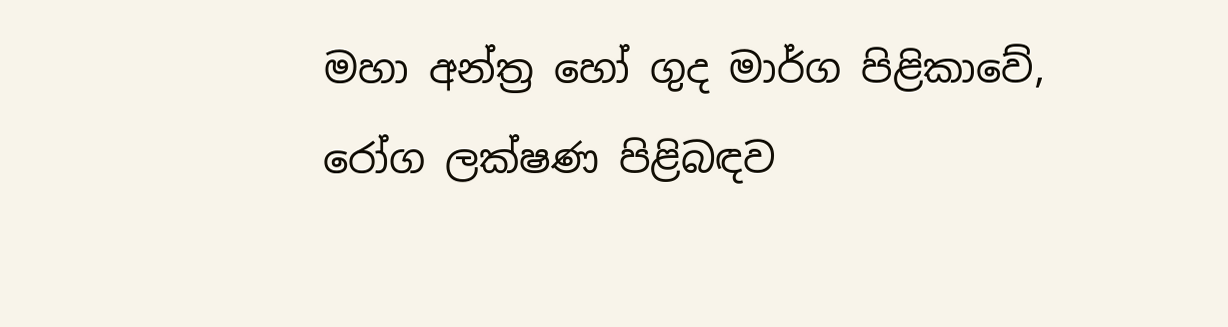මහා අන්ත්‍ර හෝ ගුද මාර්ග පිළිකාවේ, රෝග ලක්ෂණ පිළිබඳව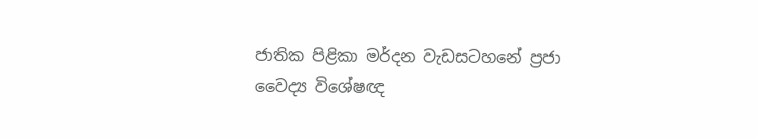ජාතික පිළිකා මර්දන වැඩසටහනේ ප්‍රජා වෛද්‍ය විශේෂඥ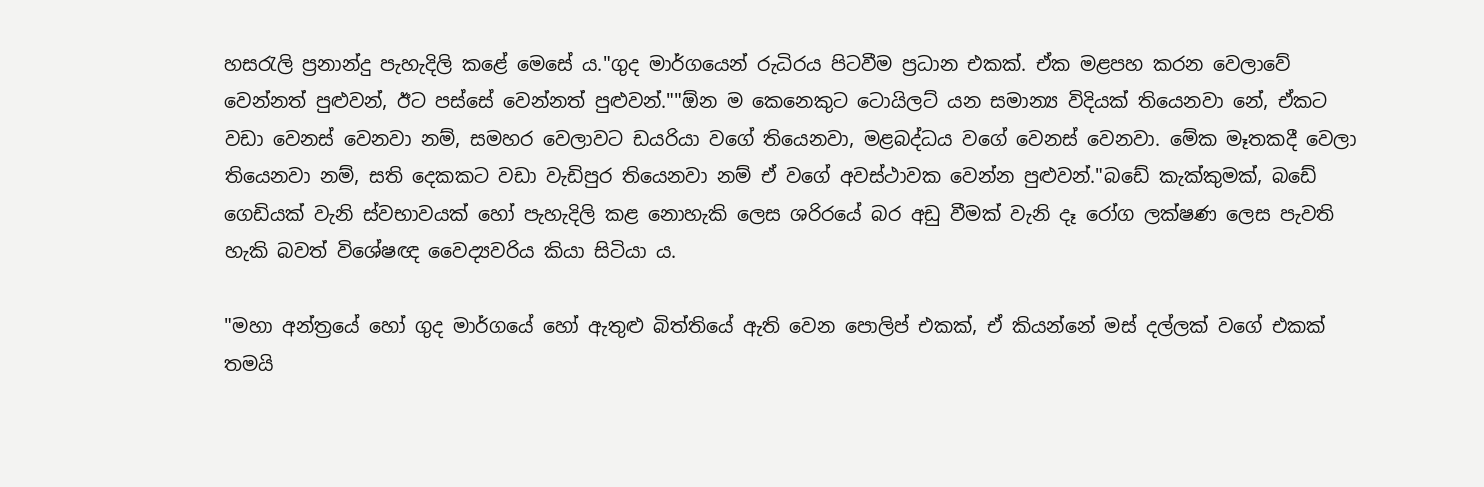හසරැලි ප්‍රනාන්දු පැහැදිලි කළේ මෙසේ ය."ගුද මාර්ගයෙන් රුධිරය පිටවීම ප්‍රධාන එකක්. ඒක මළපහ කරන වෙලාවේ වෙන්නත් පුළුවන්, ඊට පස්සේ වෙන්නත් පුළුවන්.""ඕන ම කෙනෙකුට ටොයිලට් යන සමාන්‍ය විදියක් තියෙනවා නේ, ඒකට වඩා වෙනස් වෙනවා නම්, සමහර වෙලාවට ඩයරියා වගේ තියෙනවා, මළබද්ධය වගේ වෙනස් වෙනවා. මේක මෑතකදී වෙලා තියෙනවා නම්, සති දෙකකට වඩා වැඩිපුර තියෙනවා නම් ඒ වගේ අවස්ථාවක වෙන්න පුළුවන්."බඩේ කැක්කුමක්, බඩේ ගෙඩියක් වැනි ස්වභාවයක් හෝ පැහැදිලි කළ නොහැකි ලෙස ශරිරයේ බර අඩු වීමක් වැනි දෑ රෝග ලක්ෂණ ලෙස පැවති හැකි බවත් විශේෂඥ වෛද්‍යවරිය කියා සිටියා ය.

"මහා අන්ත්‍රයේ හෝ ගුද මාර්ගයේ හෝ ඇතුළු බිත්තියේ ඇති වෙන පොලිප් එකක්, ඒ කියන්නේ මස් දල්ලක් වගේ එකක් තමයි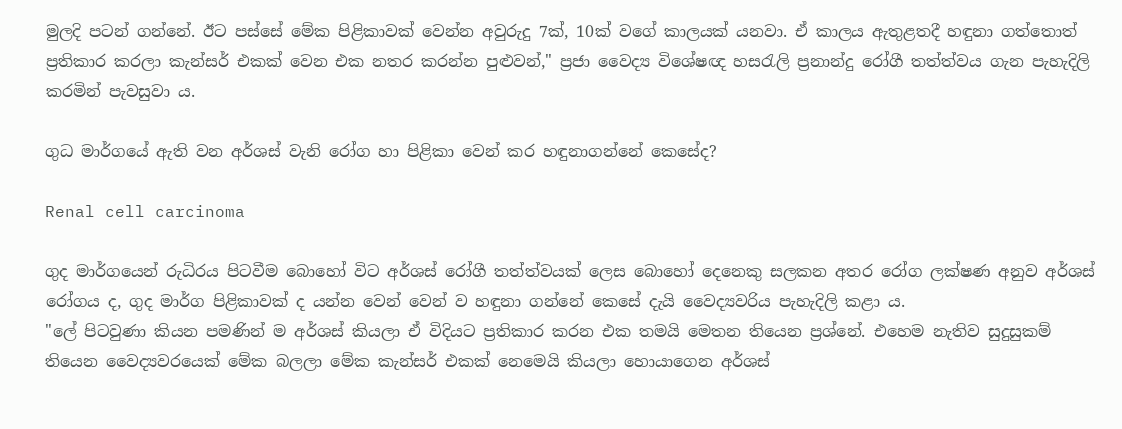මුලදි පටන් ගන්නේ. ඊට පස්සේ මේක පිළිකාවක් වෙන්න අවුරුදු 7ක්, 10ක් වගේ කාලයක් යනවා. ඒ කාලය ඇතුළතදී හඳුනා ගත්තොත් ප්‍රතිකාර කරලා කැන්සර් එකක් වෙන එක නතර කරන්න පුළුවන්," ප්‍රජා වෛද්‍ය විශේෂඥ හසරැලි ප්‍රනාන්දු රෝගී තත්ත්වය ගැන පැහැදිලි කරමින් පැවසුවා ය.

ගුධ මාර්ගයේ ඇති වන අර්ශස් වැනි රෝග හා පිළිකා වෙන් කර හඳුනාගන්නේ කෙසේද?

Renal cell carcinoma

ගුද මාර්ගයෙන් රුධිරය පිටවීම බොහෝ විට අර්ශස් රෝගී තත්ත්වයක් ලෙස බොහෝ දෙනෙකු සලකන අතර රෝග ලක්ෂණ අනුව අර්ශස් රෝගය ද, ගුද මාර්ග පිළිකාවක් ද යන්න වෙන් වෙන් ව හඳුනා ගන්නේ කෙසේ දැයි වෛද්‍යවරිය පැහැදිලි කළා ය.
"ලේ පිටවුණා කියන පමණින් ම අර්ශස් කියලා ඒ විදියට ප්‍රතිකාර කරන එක තමයි මෙතන තියෙන ප්‍රශ්නේ. එහෙම නැතිව සුදුසුකම් තියෙන වෛද්‍යවරයෙක් මේක බලලා මේක කැන්සර් එකක් නෙමෙයි කියලා හොයාගෙන අර්ශස්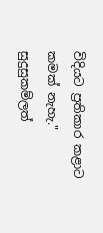විදියට ප්‍රතිකාර කළාට කමක් නැහැ."
සුදුසුකම්ලත්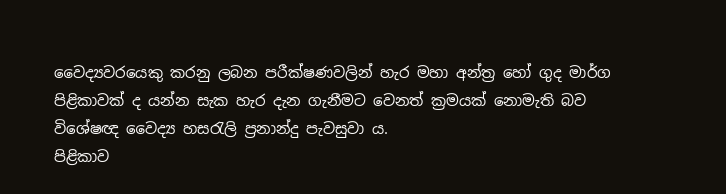වෛද්‍යවරයෙකු කරනු ලබන පරීක්ෂණවලින් හැර මහා අන්ත්‍ර හෝ ගුද මාර්ග පිළිකාවක් ද යන්න සැක හැර දැන ගැනීමට වෙනත් ක්‍රමයක් නොමැති බව විශේෂඥ වෛද්‍ය හසරැලි ප්‍රනාන්දු පැවසුවා ය.
පිළිකාව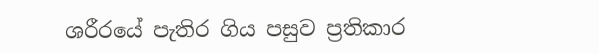ශරීරයේ පැතිර ගිය පසුව ප්‍රතිකාර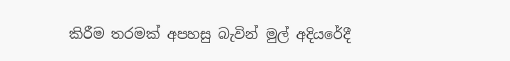කිරීම තරමක් අපහසු බැවින් මුල් අදියරේදී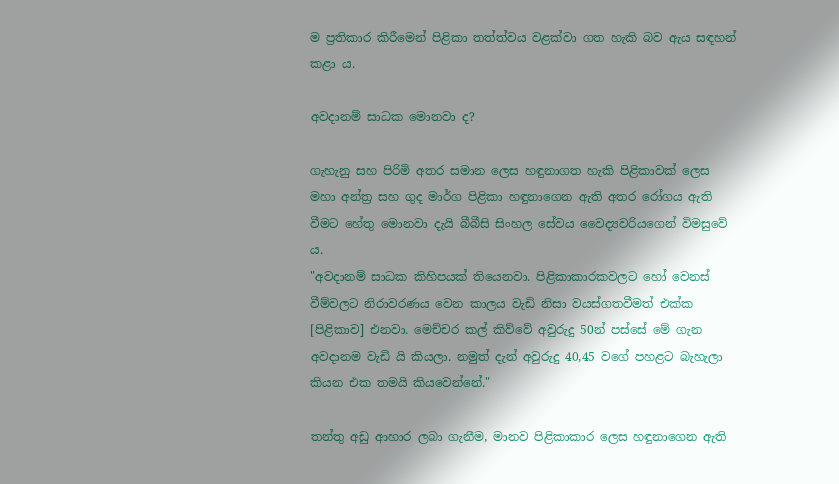ම ප්‍රතිකාර කිරීමෙන් පිළිකා තත්ත්වය වළක්වා ගත හැකි බව ඇය සඳහන් කළා ය.

අවදානම් සාධක මොනවා ද?

ගැහැනු සහ පිරිමි අතර සමාන ලෙස හඳුනාගත හැකි පිළිකාවක් ලෙස මහා අන්ත්‍ර සහ ගුද මාර්ග පිළිකා හඳුනාගෙන ඇති අතර රෝගය ඇති වීමට හේතු මොනවා දැයි බීබීසි සිංහල සේවය වෛද්‍යවරියගෙන් විමසුවේ ය.
"අවදානම් සාධක කිහිපයක් තියෙනවා. පිළිකාකාරකවලට හෝ වෙනස් වීම්වලට නිරාවරණය වෙන කාලය වැඩි නිසා වයස්ගතවීමත් එක්ක [පිළිකාව] එනවා. මෙච්චර කල් කිව්වේ අවුරුදු 50න් පස්සේ මේ ගැන අවදානම වැඩි යි කියලා. නමුත් දැන් අවුරුදු 40,45 වගේ පහළට බැහැලා කියන එක තමයි කියවෙන්නේ."

තන්තු අඩු ආහාර ලබා ගැනීම, මානව පිළිකාකාර ලෙස හඳුනාගෙන ඇති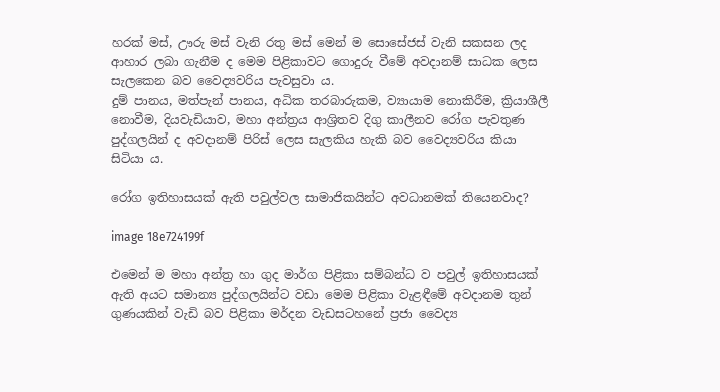හරක් මස්, ඌරු මස් වැනි රතු මස් මෙන් ම සොසේජස් වැනි සකසන ලද ආහාර ලබා ගැනීම ද මෙම පිළිකාවට ගොදුරු වීමේ අවදානම් සාධක ලෙස සැලකෙන බව වෛද්‍යවරිය පැවසුවා ය.
දුම් පානය, මත්පැන් පානය, අධික තරබාරුකම, ව්‍යායාම නොකිරීම, ක්‍රියාශීලී නොවීම, දියවැඩියාව, මහා අන්ත්‍රය ආශ්‍රිතව දිගු කාලීනව රෝග පැවතුණ පුද්ගලයින් ද අවදානම් පිරිස් ලෙස සැලකිය හැකි බව වෛද්‍යවරිය කියා සිටියා ය.

රෝග ඉතිහාසයක් ඇති පවුල්වල සාමාජිකයින්ට අවධානමක් තියෙනවාද?

image 18e724199f

එමෙන් ම මහා අන්ත්‍ර හා ගුද මාර්ග පිළිකා සම්බන්ධ ව පවුල් ඉතිහාසයක් ඇති අයට සමාන්‍ය පුද්ගලයින්ට වඩා මෙම පිළිකා වැළඳීමේ අවදානම තුන් ගුණයකින් වැඩි බව පිළිකා මර්දන වැඩසටහනේ ප්‍රජා වෛද්‍ය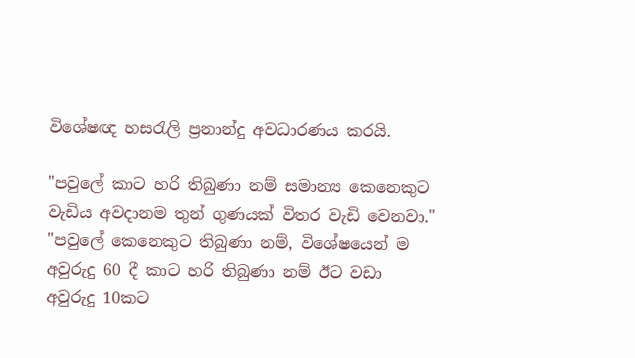විශේෂඥ හසරැලි ප්‍රනාන්දු අවධාරණය කරයි.

"පවුලේ කාට හරි තිබුණා නම් සමාන්‍ය කෙනෙකුට වැඩිය අවදානම තුන් ගුණයක් විතර වැඩි වෙනවා."
"පවුලේ කෙනෙකුට තිබුණා නම්, විශේෂයෙන් ම අවුරුදු 60 දී කාට හරි තිබුණා නම් ඊට වඩා අවුරුදු 10කට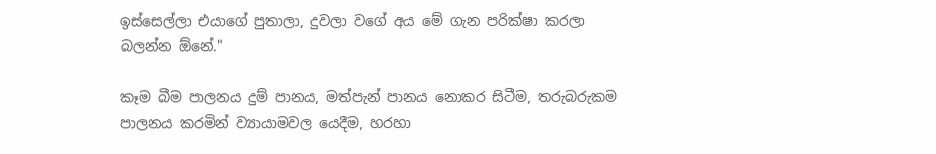ඉස්සෙල්ලා එයාගේ පුතාලා, දුවලා වගේ අය මේ ගැන පරික්ෂා කරලා බලන්න ඕනේ."

කෑම බීම පාලනය දුම් පානය, මත්පැන් පානය නොකර සිටීම, තරුබරුකම පාලනය කරමින් ව්‍යායාමවල යෙදීම, හරහා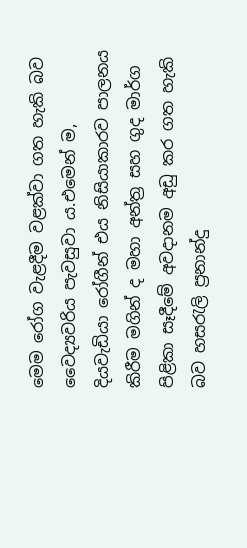මෙම රෝග වැළදීම වළක්වා ගත හැකි බව වෛද්‍යවරිය පැවසුවා ය.එමෙන් ම, දියවැඩියා රෝගීන් එය නිසියාකාරව පාලනය කිරීම මගින් ද මහා අන්ත්‍ර සහ ගුද මාර්ග පිළිකා සෑදීමේ අවදානම අඩු කර ගත හැකි බව හසරැලි ප්‍රනාන්දු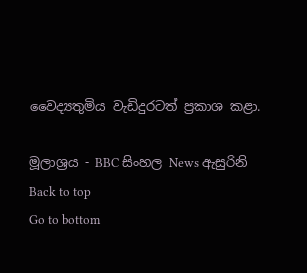වෛද්‍යතුමිය වැඩිදුරටත් ප්‍රකාශ කළා.

මූලාශ්‍රය - BBC සිංහල News ඇසුරිනි
Back to top
Go to bottom